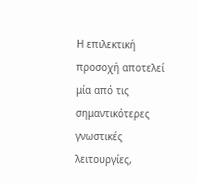Η επιλεκτική προσοχή αποτελεί μία από τις σημαντικότερες γνωστικές λειτουργίες,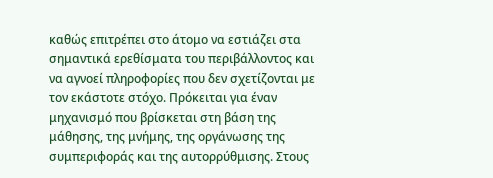καθώς επιτρέπει στο άτομο να εστιάζει στα σημαντικά ερεθίσματα του περιβάλλοντος και να αγνοεί πληροφορίες που δεν σχετίζονται με τον εκάστοτε στόχο. Πρόκειται για έναν μηχανισμό που βρίσκεται στη βάση της μάθησης, της μνήμης, της οργάνωσης της συμπεριφοράς και της αυτορρύθμισης. Στους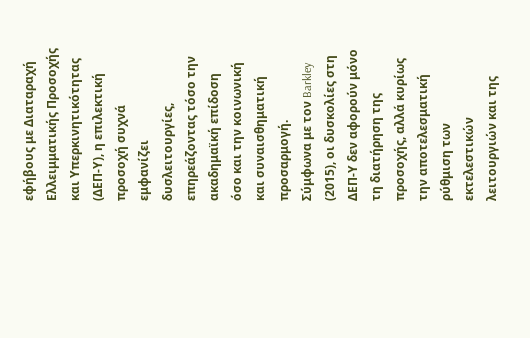εφήβους με Διαταραχή Ελλειμματικής Προσοχής και Υπερκινητικότητας (ΔΕΠ-Υ), η επιλεκτική προσοχή συχνά εμφανίζει δυσλειτουργίες, επηρεάζοντας τόσο την ακαδημαϊκή επίδοση όσο και την κοινωνική και συναισθηματική προσαρμογή.
Σύμφωνα με τον Barkley (2015), οι δυσκολίες στη ΔΕΠ-Υ δεν αφορούν μόνο τη διατήρηση της προσοχής, αλλά κυρίως την αποτελεσματική ρύθμιση των εκτελεστικών λειτουργιών και της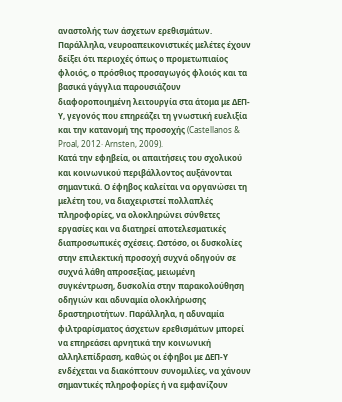αναστολής των άσχετων ερεθισμάτων. Παράλληλα, νευροαπεικονιστικές μελέτες έχουν δείξει ότι περιοχές όπως ο προμετωπιαίος φλοιός, ο πρόσθιος προσαγωγός φλοιός και τα βασικά γάγγλια παρουσιάζουν διαφοροποιημένη λειτουργία στα άτομα με ΔΕΠ-Υ, γεγονός που επηρεάζει τη γνωστική ευελιξία και την κατανομή της προσοχής (Castellanos & Proal, 2012· Arnsten, 2009).
Κατά την εφηβεία, οι απαιτήσεις του σχολικού και κοινωνικού περιβάλλοντος αυξάνονται σημαντικά. Ο έφηβος καλείται να οργανώσει τη μελέτη του, να διαχειριστεί πολλαπλές πληροφορίες, να ολοκληρώνει σύνθετες εργασίες και να διατηρεί αποτελεσματικές διαπροσωπικές σχέσεις. Ωστόσο, οι δυσκολίες στην επιλεκτική προσοχή συχνά οδηγούν σε συχνά λάθη απροσεξίας, μειωμένη συγκέντρωση, δυσκολία στην παρακολούθηση οδηγιών και αδυναμία ολοκλήρωσης δραστηριοτήτων. Παράλληλα, η αδυναμία φιλτραρίσματος άσχετων ερεθισμάτων μπορεί να επηρεάσει αρνητικά την κοινωνική αλληλεπίδραση, καθώς οι έφηβοι με ΔΕΠ-Υ ενδέχεται να διακόπτουν συνομιλίες, να χάνουν σημαντικές πληροφορίες ή να εμφανίζουν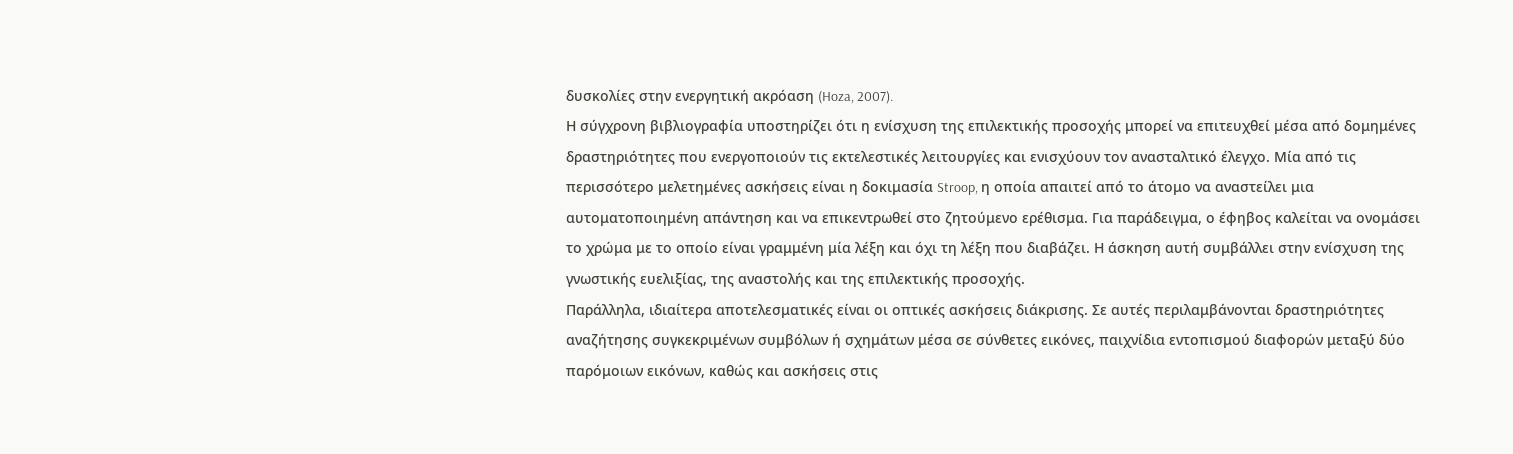δυσκολίες στην ενεργητική ακρόαση (Hoza, 2007).
Η σύγχρονη βιβλιογραφία υποστηρίζει ότι η ενίσχυση της επιλεκτικής προσοχής μπορεί να επιτευχθεί μέσα από δομημένες δραστηριότητες που ενεργοποιούν τις εκτελεστικές λειτουργίες και ενισχύουν τον ανασταλτικό έλεγχο. Μία από τις περισσότερο μελετημένες ασκήσεις είναι η δοκιμασία Stroop, η οποία απαιτεί από το άτομο να αναστείλει μια αυτοματοποιημένη απάντηση και να επικεντρωθεί στο ζητούμενο ερέθισμα. Για παράδειγμα, ο έφηβος καλείται να ονομάσει το χρώμα με το οποίο είναι γραμμένη μία λέξη και όχι τη λέξη που διαβάζει. Η άσκηση αυτή συμβάλλει στην ενίσχυση της γνωστικής ευελιξίας, της αναστολής και της επιλεκτικής προσοχής.
Παράλληλα, ιδιαίτερα αποτελεσματικές είναι οι οπτικές ασκήσεις διάκρισης. Σε αυτές περιλαμβάνονται δραστηριότητες αναζήτησης συγκεκριμένων συμβόλων ή σχημάτων μέσα σε σύνθετες εικόνες, παιχνίδια εντοπισμού διαφορών μεταξύ δύο παρόμοιων εικόνων, καθώς και ασκήσεις στις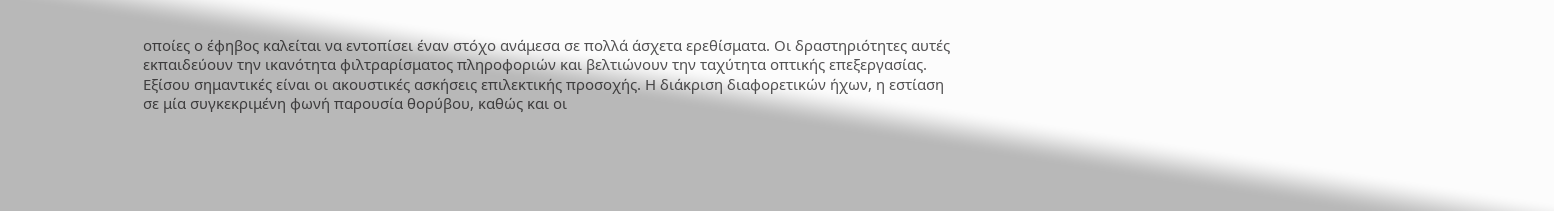οποίες ο έφηβος καλείται να εντοπίσει έναν στόχο ανάμεσα σε πολλά άσχετα ερεθίσματα. Οι δραστηριότητες αυτές εκπαιδεύουν την ικανότητα φιλτραρίσματος πληροφοριών και βελτιώνουν την ταχύτητα οπτικής επεξεργασίας.
Εξίσου σημαντικές είναι οι ακουστικές ασκήσεις επιλεκτικής προσοχής. Η διάκριση διαφορετικών ήχων, η εστίαση σε μία συγκεκριμένη φωνή παρουσία θορύβου, καθώς και οι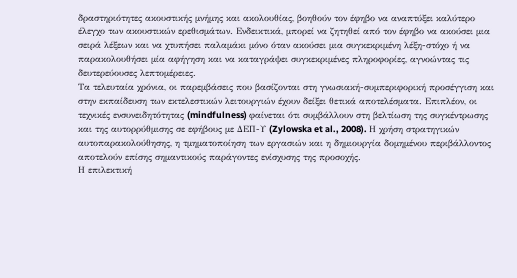δραστηριότητες ακουστικής μνήμης και ακολουθίας, βοηθούν τον έφηβο να αναπτύξει καλύτερο έλεγχο των ακουστικών ερεθισμάτων. Ενδεικτικά, μπορεί να ζητηθεί από τον έφηβο να ακούσει μια σειρά λέξεων και να χτυπήσει παλαμάκι μόνο όταν ακούσει μια συγκεκριμένη λέξη-στόχο ή να παρακολουθήσει μία αφήγηση και να καταγράψει συγκεκριμένες πληροφορίες, αγνοώντας τις δευτερεύουσες λεπτομέρειες.
Τα τελευταία χρόνια, οι παρεμβάσεις που βασίζονται στη γνωσιακή-συμπεριφορική προσέγγιση και στην εκπαίδευση των εκτελεστικών λειτουργιών έχουν δείξει θετικά αποτελέσματα. Επιπλέον, οι τεχνικές ενσυνειδητότητας (mindfulness) φαίνεται ότι συμβάλλουν στη βελτίωση της συγκέντρωσης και της αυτορρύθμισης σε εφήβους με ΔΕΠ-Υ (Zylowska et al., 2008). Η χρήση στρατηγικών αυτοπαρακολούθησης, η τμηματοποίηση των εργασιών και η δημιουργία δομημένου περιβάλλοντος αποτελούν επίσης σημαντικούς παράγοντες ενίσχυσης της προσοχής.
Η επιλεκτική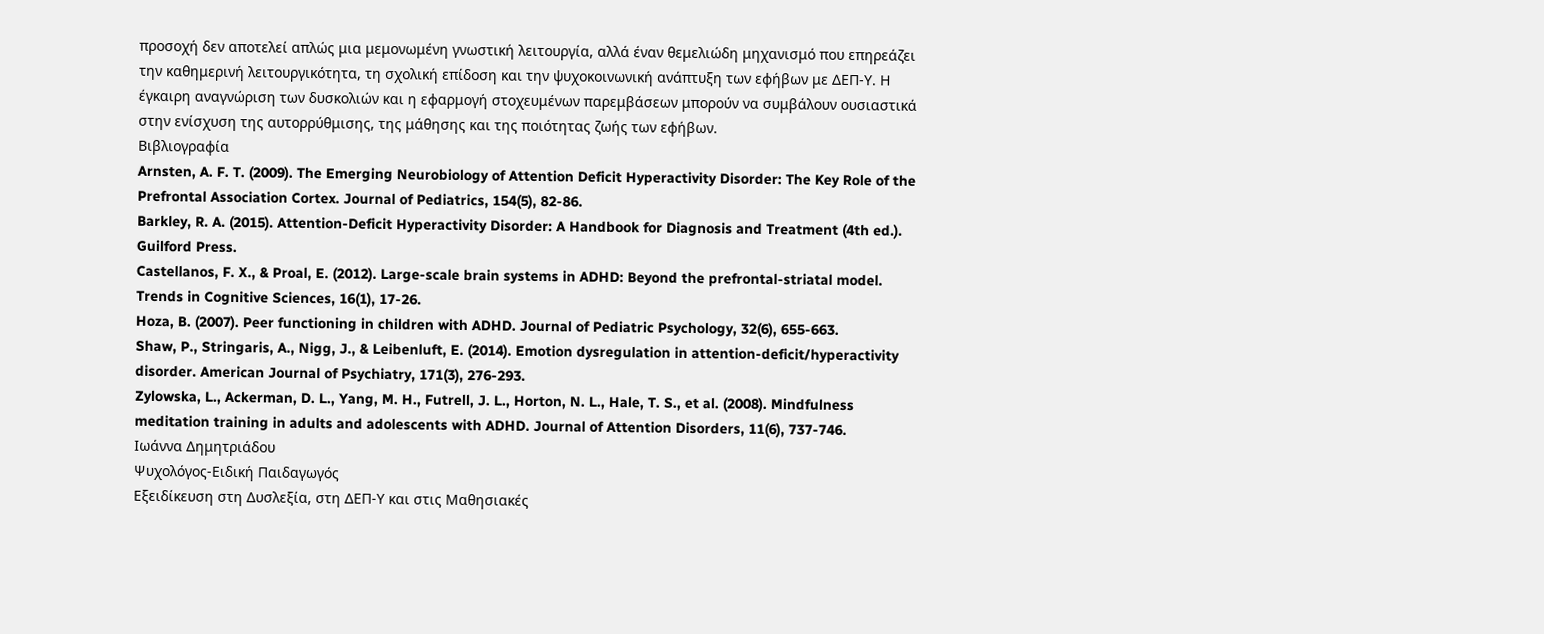προσοχή δεν αποτελεί απλώς μια μεμονωμένη γνωστική λειτουργία, αλλά έναν θεμελιώδη μηχανισμό που επηρεάζει την καθημερινή λειτουργικότητα, τη σχολική επίδοση και την ψυχοκοινωνική ανάπτυξη των εφήβων με ΔΕΠ-Υ. Η έγκαιρη αναγνώριση των δυσκολιών και η εφαρμογή στοχευμένων παρεμβάσεων μπορούν να συμβάλουν ουσιαστικά στην ενίσχυση της αυτορρύθμισης, της μάθησης και της ποιότητας ζωής των εφήβων.
Βιβλιογραφία
Arnsten, A. F. T. (2009). The Emerging Neurobiology of Attention Deficit Hyperactivity Disorder: The Key Role of the Prefrontal Association Cortex. Journal of Pediatrics, 154(5), 82-86.
Barkley, R. A. (2015). Attention-Deficit Hyperactivity Disorder: A Handbook for Diagnosis and Treatment (4th ed.). Guilford Press.
Castellanos, F. X., & Proal, E. (2012). Large-scale brain systems in ADHD: Beyond the prefrontal-striatal model. Trends in Cognitive Sciences, 16(1), 17-26.
Hoza, B. (2007). Peer functioning in children with ADHD. Journal of Pediatric Psychology, 32(6), 655-663.
Shaw, P., Stringaris, A., Nigg, J., & Leibenluft, E. (2014). Emotion dysregulation in attention-deficit/hyperactivity disorder. American Journal of Psychiatry, 171(3), 276-293.
Zylowska, L., Ackerman, D. L., Yang, M. H., Futrell, J. L., Horton, N. L., Hale, T. S., et al. (2008). Mindfulness meditation training in adults and adolescents with ADHD. Journal of Attention Disorders, 11(6), 737-746.
Ιωάννα Δημητριάδου
Ψυχολόγος-Ειδική Παιδαγωγός
Εξειδίκευση στη Δυσλεξία, στη ΔΕΠ-Υ και στις Μαθησιακές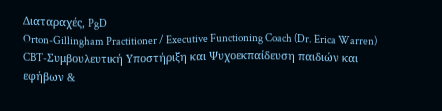Διαταραχές, PgD
Orton-Gillingham Practitioner / Executive Functioning Coach (Dr. Erica Warren)
CBT-Συμβουλευτική Υποστήριξη και Ψυχοεκπαίδευση παιδιών και εφήβων &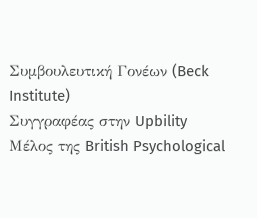Συμβουλευτική Γονέων (Beck Institute)
Συγγραφέας στην Upbility
Μέλος της British Psychological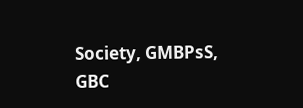Society, GMBPsS, GBC